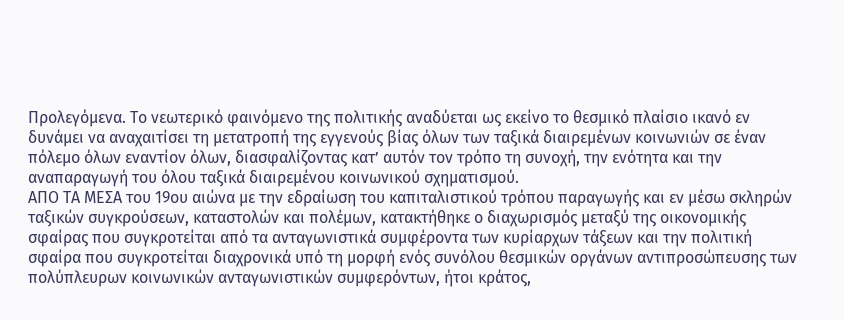Προλεγόμενα. Το νεωτερικό φαινόμενο της πολιτικής αναδύεται ως εκείνο το θεσμικό πλαίσιο ικανό εν δυνάμει να αναχαιτίσει τη μετατροπή της εγγενούς βίας όλων των ταξικά διαιρεμένων κοινωνιών σε έναν πόλεμο όλων εναντίον όλων, διασφαλίζοντας κατ’ αυτόν τον τρόπο τη συνοχή, την ενότητα και την αναπαραγωγή του όλου ταξικά διαιρεμένου κοινωνικού σχηματισμού.
ΑΠΟ ΤΑ ΜΕΣΑ του 19ου αιώνα με την εδραίωση του καπιταλιστικού τρόπου παραγωγής και εν μέσω σκληρών ταξικών συγκρούσεων, καταστολών και πολέμων, κατακτήθηκε ο διαχωρισμός μεταξύ της οικονομικής σφαίρας που συγκροτείται από τα ανταγωνιστικά συμφέροντα των κυρίαρχων τάξεων και την πολιτική σφαίρα που συγκροτείται διαχρονικά υπό τη μορφή ενός συνόλου θεσμικών οργάνων αντιπροσώπευσης των πολύπλευρων κοινωνικών ανταγωνιστικών συμφερόντων, ήτοι κράτος,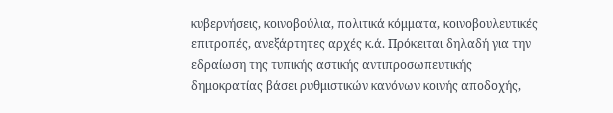κυβερνήσεις, κοινοβούλια, πολιτικά κόμματα, κοινοβουλευτικές επιτροπές, ανεξάρτητες αρχές κ.ά. Πρόκειται δηλαδή για την εδραίωση της τυπικής αστικής αντιπροσωπευτικής δημοκρατίας βάσει ρυθμιστικών κανόνων κοινής αποδοχής,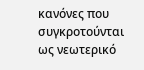κανόνες που συγκροτούνται ως νεωτερικό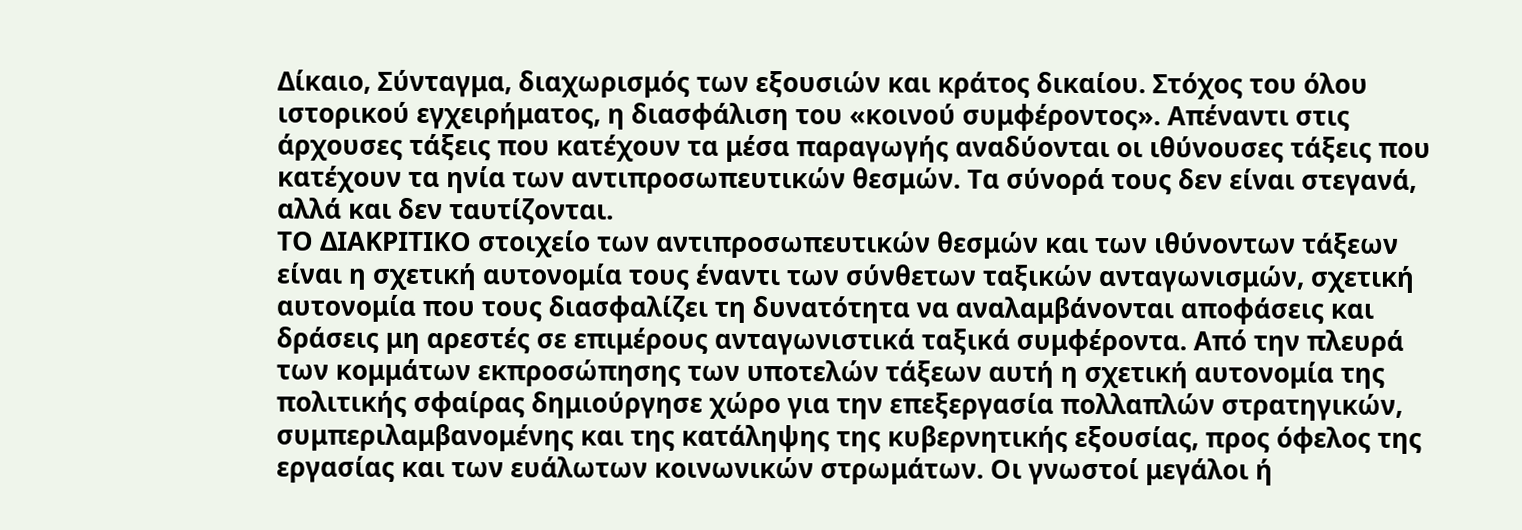Δίκαιο, Σύνταγμα, διαχωρισμός των εξουσιών και κράτος δικαίου. Στόχος του όλου ιστορικού εγχειρήματος, η διασφάλιση του «κοινού συμφέροντος». Απέναντι στις άρχουσες τάξεις που κατέχουν τα μέσα παραγωγής αναδύονται οι ιθύνουσες τάξεις που κατέχουν τα ηνία των αντιπροσωπευτικών θεσμών. Τα σύνορά τους δεν είναι στεγανά, αλλά και δεν ταυτίζονται.
ΤΟ ΔΙΑΚΡΙΤΙΚΟ στοιχείο των αντιπροσωπευτικών θεσμών και των ιθύνοντων τάξεων είναι η σχετική αυτονομία τους έναντι των σύνθετων ταξικών ανταγωνισμών, σχετική αυτονομία που τους διασφαλίζει τη δυνατότητα να αναλαμβάνονται αποφάσεις και δράσεις μη αρεστές σε επιμέρους ανταγωνιστικά ταξικά συμφέροντα. Από την πλευρά των κομμάτων εκπροσώπησης των υποτελών τάξεων αυτή η σχετική αυτονομία της πολιτικής σφαίρας δημιούργησε χώρο για την επεξεργασία πολλαπλών στρατηγικών, συμπεριλαμβανομένης και της κατάληψης της κυβερνητικής εξουσίας, προς όφελος της εργασίας και των ευάλωτων κοινωνικών στρωμάτων. Οι γνωστοί μεγάλοι ή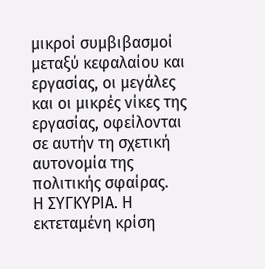μικροί συμβιβασμοί μεταξύ κεφαλαίου και εργασίας, οι μεγάλες και οι μικρές νίκες της εργασίας, οφείλονται σε αυτήν τη σχετική αυτονομία της πολιτικής σφαίρας.
Η ΣΥΓΚΥΡΙΑ. Η εκτεταμένη κρίση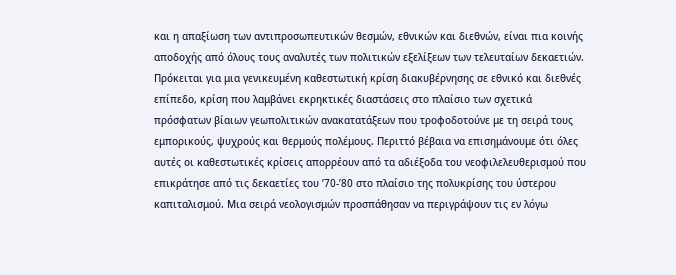και η απαξίωση των αντιπροσωπευτικών θεσμών, εθνικών και διεθνών, είναι πια κοινής αποδοχής από όλους τους αναλυτές των πολιτικών εξελίξεων των τελευταίων δεκαετιών. Πρόκειται για μια γενικευμένη καθεστωτική κρίση διακυβέρνησης σε εθνικό και διεθνές επίπεδο, κρίση που λαμβάνει εκρηκτικές διαστάσεις στο πλαίσιο των σχετικά πρόσφατων βίαιων γεωπολιτικών ανακατατάξεων που τροφοδοτούνε με τη σειρά τους εμπορικούς, ψυχρούς και θερμούς πολέμους. Περιττό βέβαια να επισημάνουμε ότι όλες αυτές οι καθεστωτικές κρίσεις απορρέουν από τα αδιέξοδα του νεοφιλελευθερισμού που επικράτησε από τις δεκαετίες του ’70-’80 στο πλαίσιο της πολυκρίσης του ύστερου καπιταλισμού. Μια σειρά νεολογισμών προσπάθησαν να περιγράψουν τις εν λόγω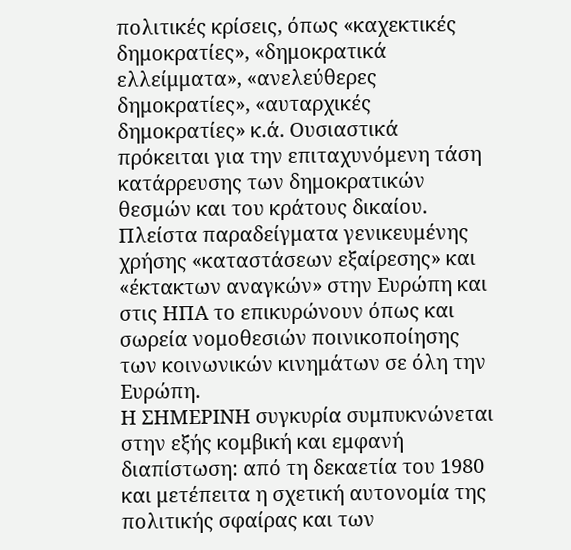πολιτικές κρίσεις, όπως «καχεκτικές δημοκρατίες», «δημοκρατικά ελλείμματα», «ανελεύθερες δημοκρατίες», «αυταρχικές δημοκρατίες» κ.ά. Ουσιαστικά πρόκειται για την επιταχυνόμενη τάση κατάρρευσης των δημοκρατικών θεσμών και του κράτους δικαίου. Πλείστα παραδείγματα γενικευμένης χρήσης «καταστάσεων εξαίρεσης» και «έκτακτων αναγκών» στην Ευρώπη και στις ΗΠΑ το επικυρώνουν όπως και σωρεία νομοθεσιών ποινικοποίησης των κοινωνικών κινημάτων σε όλη την Ευρώπη.
Η ΣΗΜΕΡΙΝΗ συγκυρία συμπυκνώνεται στην εξής κομβική και εμφανή διαπίστωση: από τη δεκαετία του 1980 και μετέπειτα η σχετική αυτονομία της πολιτικής σφαίρας και των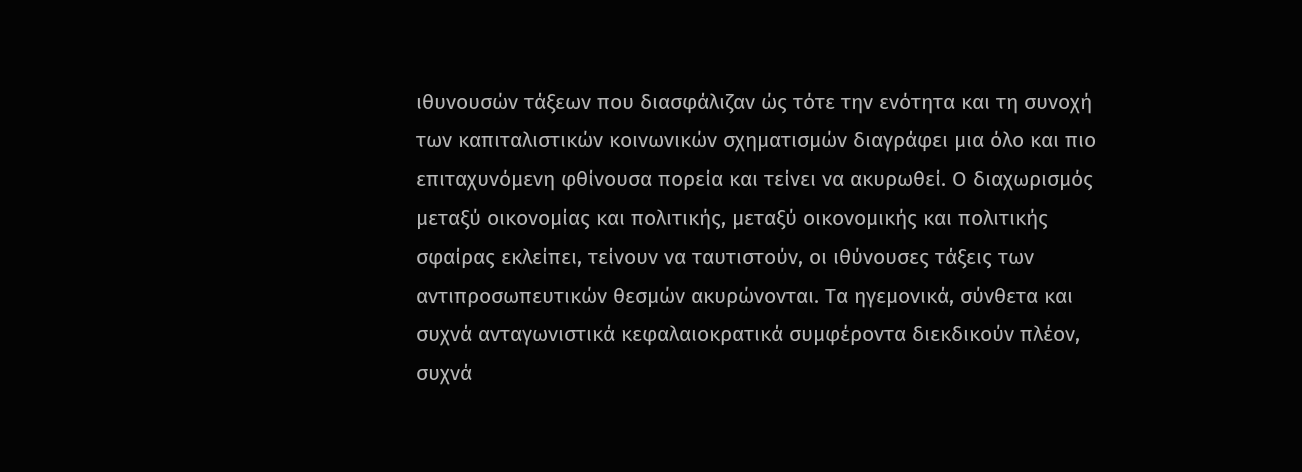ιθυνουσών τάξεων που διασφάλιζαν ώς τότε την ενότητα και τη συνοχή των καπιταλιστικών κοινωνικών σχηματισμών διαγράφει μια όλο και πιο επιταχυνόμενη φθίνουσα πορεία και τείνει να ακυρωθεί. Ο διαχωρισμός μεταξύ οικονομίας και πολιτικής, μεταξύ οικονομικής και πολιτικής σφαίρας εκλείπει, τείνουν να ταυτιστούν, οι ιθύνουσες τάξεις των αντιπροσωπευτικών θεσμών ακυρώνονται. Τα ηγεμονικά, σύνθετα και συχνά ανταγωνιστικά κεφαλαιοκρατικά συμφέροντα διεκδικούν πλέον, συχνά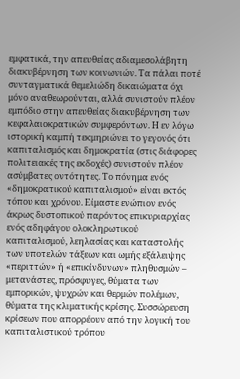εμφατικά, την απευθείας αδιαμεσολάβητη διακυβέρνηση των κοινωνιών. Τα πάλαι ποτέ συνταγματικά θεμελιώδη δικαιώματα όχι μόνο αναθεωρούνται, αλλά συνιστούν πλέον εμπόδιο στην απευθείας διακυβέρνηση των κεφαλαιοκρατικών συμφερόντων. Η εν λόγω ιστορική καμπή τεκμηριώνει το γεγονός ότι καπιταλισμός και δημοκρατία (στις διάφορες πολιτειακές της εκδοχές) συνιστούν πλέον ασύμβατες οντότητες. Το πόνημα ενός «δημοκρατικού καπιταλισμού» είναι εκτός τόπου και χρόνου. Είμαστε ενώπιον ενός άκρως δυστοπικού παρόντος επικυριαρχίας ενός αδηφάγου ολοκληρωτικού καπιταλισμού, λεηλασίας και καταστολής των υποτελών τάξεων και ωμής εξάλειψης «περιττών» ή «επικίνδυνων» πληθυσμών – μετανάστες, πρόσφυγες, θύματα των εμπορικών, ψυχρών και θερμών πολέμων, θύματα της κλιματικής κρίσης. Συσσώρευση κρίσεων που απορρέουν από την λογική του καπιταλιστικού τρόπου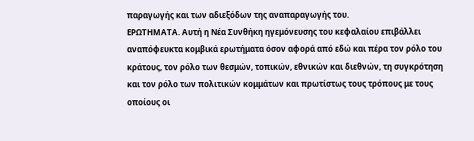παραγωγής και των αδιεξόδων της αναπαραγωγής του.
ΕΡΩΤΗΜΑΤΑ. Αυτή η Νέα Συνθήκη ηγεμόνευσης του κεφαλαίου επιβάλλει αναπόφευκτα κομβικά ερωτήματα όσον αφορά από εδώ και πέρα τον ρόλο του κράτους, τον ρόλο των θεσμών, τοπικών, εθνικών και διεθνών, τη συγκρότηση και τον ρόλο των πολιτικών κομμάτων και πρωτίστως τους τρόπους με τους οποίους οι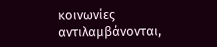κοινωνίες αντιλαμβάνονται,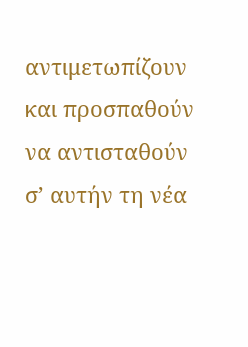αντιμετωπίζουν και προσπαθούν να αντισταθούν σ’ αυτήν τη νέα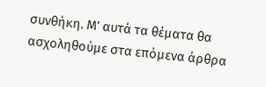συνθήκη. Μ’ αυτά τα θέματα θα ασχοληθούμε στα επόμενα άρθρα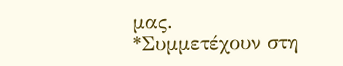μας.
*Συμμετέχουν στη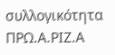συλλογικότητα ΠΡΩ.Α.ΡΙΖ.Α